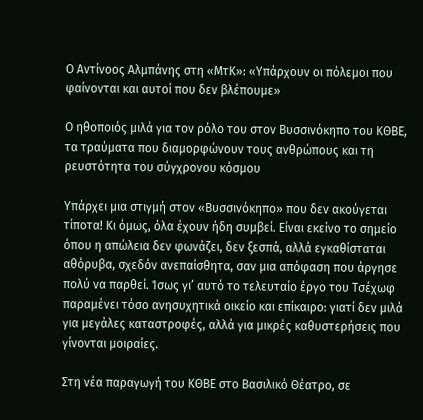Ο Αντίνοος Αλμπάνης στη «ΜτΚ»: «Υπάρχουν οι πόλεμοι που φαίνονται και αυτοί που δεν βλέπουμε»

Ο ηθοποιός μιλά για τον ρόλο του στον Βυσσινόκηπο του ΚΘΒΕ, τα τραύματα που διαμορφώνουν τους ανθρώπους και τη ρευστότητα του σύγχρονου κόσμου

Υπάρχει μια στιγμή στον «Βυσσινόκηπο» που δεν ακούγεται τίποτα! Κι όμως, όλα έχουν ήδη συμβεί. Είναι εκείνο το σημείο όπου η απώλεια δεν φωνάζει, δεν ξεσπά, αλλά εγκαθίσταται αθόρυβα, σχεδόν ανεπαίσθητα, σαν μια απόφαση που άργησε πολύ να παρθεί. Ίσως γι’ αυτό το τελευταίο έργο του Τσέχωφ παραμένει τόσο ανησυχητικά οικείο και επίκαιρο: γιατί δεν μιλά για μεγάλες καταστροφές, αλλά για μικρές καθυστερήσεις που γίνονται μοιραίες.

Στη νέα παραγωγή του ΚΘΒΕ στο Βασιλικό Θέατρο, σε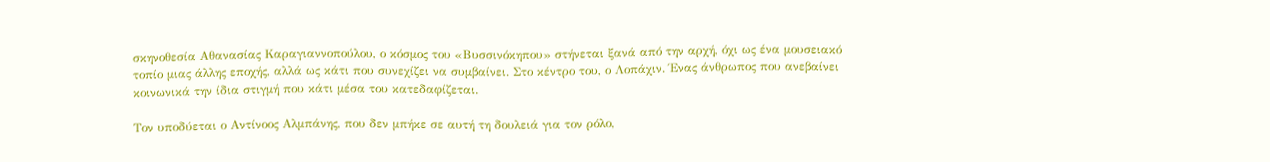σκηνοθεσία Αθανασίας Καραγιαννοπούλου, ο κόσμος του «Βυσσινόκηπου» στήνεται ξανά από την αρχή, όχι ως ένα μουσειακό τοπίο μιας άλλης εποχής, αλλά ως κάτι που συνεχίζει να συμβαίνει. Στο κέντρο του, ο Λοπάχιν. Ένας άνθρωπος που ανεβαίνει κοινωνικά την ίδια στιγμή που κάτι μέσα του κατεδαφίζεται.

Τον υποδύεται ο Αντίνοος Αλμπάνης, που δεν μπήκε σε αυτή τη δουλειά για τον ρόλο,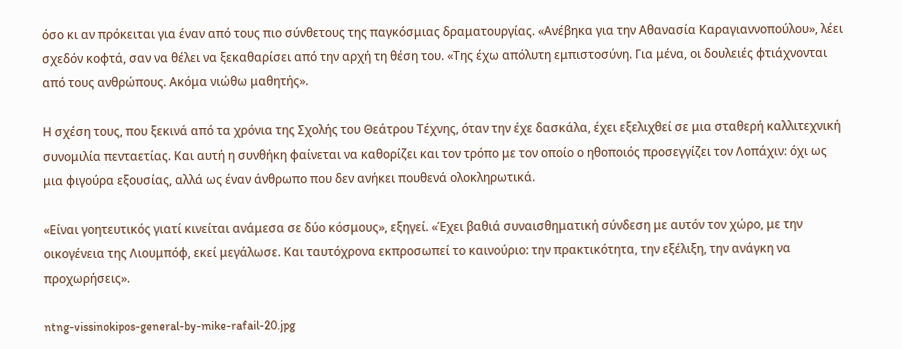όσο κι αν πρόκειται για έναν από τους πιο σύνθετους της παγκόσμιας δραματουργίας. «Ανέβηκα για την Αθανασία Καραγιαννοπούλου», λέει σχεδόν κοφτά, σαν να θέλει να ξεκαθαρίσει από την αρχή τη θέση του. «Της έχω απόλυτη εμπιστοσύνη. Για μένα, οι δουλειές φτιάχνονται από τους ανθρώπους. Ακόμα νιώθω μαθητής».

Η σχέση τους, που ξεκινά από τα χρόνια της Σχολής του Θεάτρου Τέχνης, όταν την έχε δασκάλα, έχει εξελιχθεί σε μια σταθερή καλλιτεχνική συνομιλία πενταετίας. Και αυτή η συνθήκη φαίνεται να καθορίζει και τον τρόπο με τον οποίο ο ηθοποιός προσεγγίζει τον Λοπάχιν: όχι ως μια φιγούρα εξουσίας, αλλά ως έναν άνθρωπο που δεν ανήκει πουθενά ολοκληρωτικά.

«Είναι γοητευτικός γιατί κινείται ανάμεσα σε δύο κόσμους», εξηγεί. «Έχει βαθιά συναισθηματική σύνδεση με αυτόν τον χώρο, με την οικογένεια της Λιουμπόφ, εκεί μεγάλωσε. Και ταυτόχρονα εκπροσωπεί το καινούριο: την πρακτικότητα, την εξέλιξη, την ανάγκη να προχωρήσεις».

ntng-vissinokipos-general-by-mike-rafail-20.jpg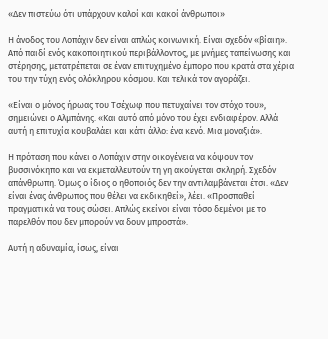«Δεν πιστεύω ότι υπάρχουν καλοί και κακοί άνθρωποι»

Η άνοδος του Λοπάχιν δεν είναι απλώς κοινωνική. Είναι σχεδόν «βίαιη». Από παιδί ενός κακοποιητικού περιβάλλοντος, με μνήμες ταπείνωσης και στέρησης, μετατρέπεται σε έναν επιτυχημένο έμπορο που κρατά στα χέρια του την τύχη ενός ολόκληρου κόσμου. Και τελικά τον αγοράζει.

«Είναι ο μόνος ήρωας του Τσέχωφ που πετυχαίνει τον στόχο του», σημειώνει ο Αλμπάνης. «Και αυτό από μόνο του έχει ενδιαφέρον. Αλλά αυτή η επιτυχία κουβαλάει και κάτι άλλο: ένα κενό. Μια μοναξιά».

Η πρόταση που κάνει ο Λοπάχιν στην οικογένεια να κόψουν τον βυσσινόκηπο και να εκμεταλλευτούν τη γη ακούγεται σκληρή. Σχεδόν απάνθρωπη. Όμως ο ίδιος ο ηθοποιός δεν την αντιλαμβάνεται έτσι. «Δεν είναι ένας άνθρωπος που θέλει να εκδικηθεί», λέει. «Προσπαθεί πραγματικά να τους σώσει. Απλώς εκείνοι είναι τόσο δεμένοι με το παρελθόν που δεν μπορούν να δουν μπροστά».

Αυτή η αδυναμία, ίσως, είναι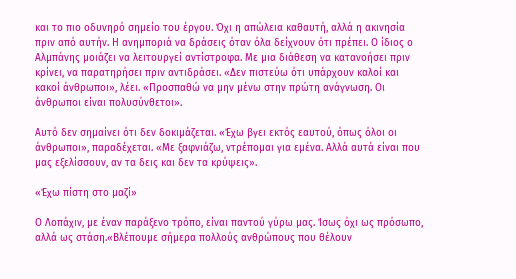και το πιο οδυνηρό σημείο του έργου. Όχι η απώλεια καθαυτή, αλλά η ακινησία πριν από αυτήν. Η ανημποριά να δράσεις όταν όλα δείχνουν ότι πρέπει. Ο ίδιος ο Αλμπάνης μοιάζει να λειτουργεί αντίστροφα. Με μια διάθεση να κατανοήσει πριν κρίνει, να παρατηρήσει πριν αντιδράσει. «Δεν πιστεύω ότι υπάρχουν καλοί και κακοί άνθρωποι», λέει. «Προσπαθώ να μην μένω στην πρώτη ανάγνωση. Οι άνθρωποι είναι πολυσύνθετοι».

Αυτό δεν σημαίνει ότι δεν δοκιμάζεται. «Έχω βγει εκτός εαυτού, όπως όλοι οι άνθρωποι», παραδέχεται. «Με ξαφνιάζω, ντρέπομαι για εμένα. Αλλά αυτά είναι που μας εξελίσσουν, αν τα δεις και δεν τα κρύψεις».

«Έχω πίστη στο μαζί»

Ο Λοπάχιν, με έναν παράξενο τρόπο, είναι παντού γύρω μας. Ίσως όχι ως πρόσωπο, αλλά ως στάση.«Βλέπουμε σήμερα πολλούς ανθρώπους που θέλουν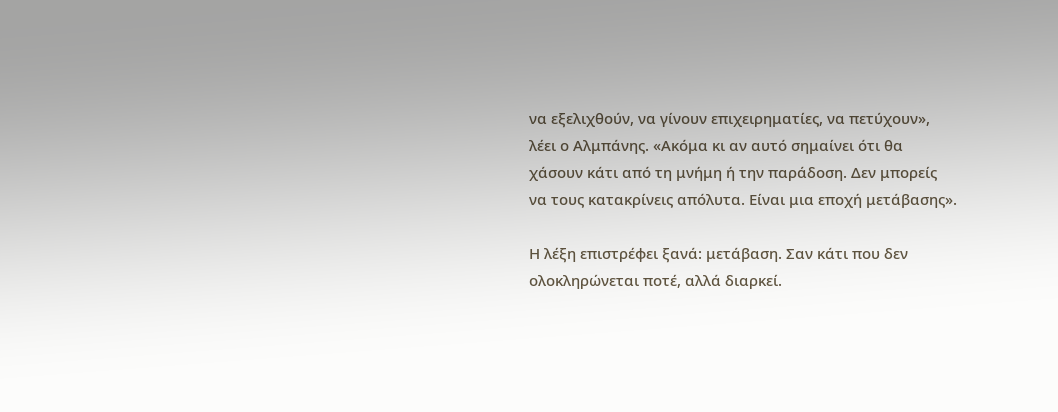να εξελιχθούν, να γίνουν επιχειρηματίες, να πετύχουν», λέει ο Αλμπάνης. «Ακόμα κι αν αυτό σημαίνει ότι θα χάσουν κάτι από τη μνήμη ή την παράδοση. Δεν μπορείς να τους κατακρίνεις απόλυτα. Είναι μια εποχή μετάβασης».

Η λέξη επιστρέφει ξανά: μετάβαση. Σαν κάτι που δεν ολοκληρώνεται ποτέ, αλλά διαρκεί.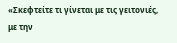«Σκεφτείτε τι γίνεται με τις γειτονιές, με την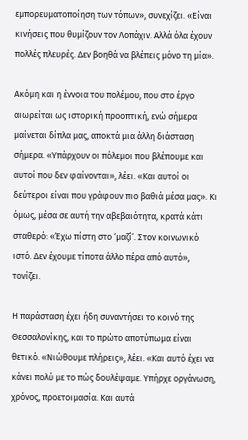εμπορευματοποίηση των τόπων», συνεχίζει. «Είναι κινήσεις που θυμίζουν τον Λοπάχιν. Αλλά όλα έχουν πολλές πλευρές. Δεν βοηθά να βλέπεις μόνο τη μία».

Ακόμη και η έννοια του πολέμου, που στο έργο αιωρείται ως ιστορική προοπτική, ενώ σήμερα μαίνεται δίπλα μας, αποκτά μια άλλη διάσταση σήμερα. «Υπάρχουν οι πόλεμοι που βλέπουμε και αυτοί που δεν φαίνονται», λέει. «Και αυτοί οι δεύτεροι είναι που γράφουν πιο βαθιά μέσα μας». Κι όμως, μέσα σε αυτή την αβεβαιότητα, κρατά κάτι σταθερό: «Έχω πίστη στο ‘μαζί’. Στον κοινωνικό ιστό. Δεν έχουμε τίποτα άλλο πέρα από αυτό», τονίζει.

Η παράσταση έχει ήδη συναντήσει το κοινό της Θεσσαλονίκης, και το πρώτο αποτύπωμα είναι θετικό. «Νιώθουμε πλήρεις», λέει. «Και αυτό έχει να κάνει πολύ με το πώς δουλέψαμε. Υπήρχε οργάνωση, χρόνος, προετοιμασία. Και αυτά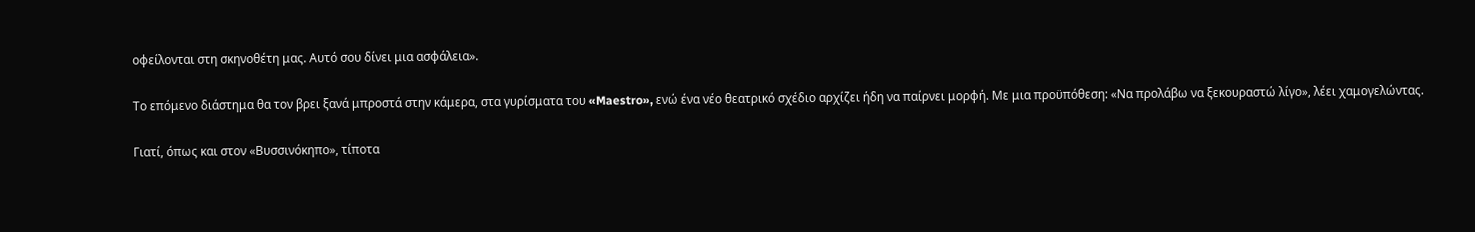οφείλονται στη σκηνοθέτη μας. Αυτό σου δίνει μια ασφάλεια».

Το επόμενο διάστημα θα τον βρει ξανά μπροστά στην κάμερα, στα γυρίσματα του «Maestro», ενώ ένα νέο θεατρικό σχέδιο αρχίζει ήδη να παίρνει μορφή. Με μια προϋπόθεση: «Να προλάβω να ξεκουραστώ λίγο», λέει χαμογελώντας.

Γιατί, όπως και στον «Βυσσινόκηπο», τίποτα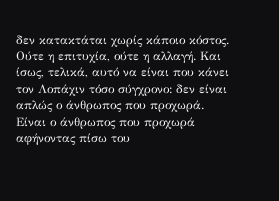δεν κατακτάται χωρίς κάποιο κόστος. Ούτε η επιτυχία, ούτε η αλλαγή. Και ίσως, τελικά, αυτό να είναι που κάνει τον Λοπάχιν τόσο σύγχρονο: δεν είναι απλώς ο άνθρωπος που προχωρά. Είναι ο άνθρωπος που προχωρά αφήνοντας πίσω του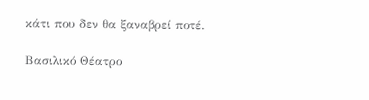κάτι που δεν θα ξαναβρεί ποτέ.

Βασιλικό Θέατρο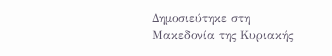Δημοσιεύτηκε στη Μακεδονία της Κυριακής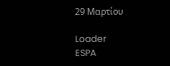29 Μαρτίου

Loader
ESPA